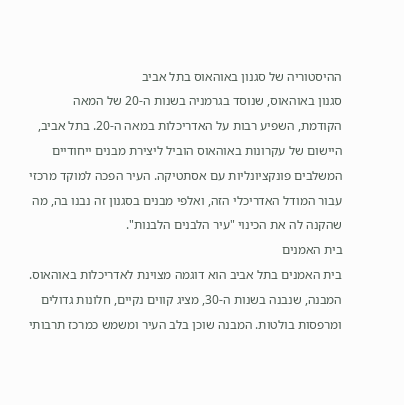ההיסטוריה של סגנון באוהאוס בתל אביב
סגנון באוהאוס, שנוסד בגרמניה בשנות ה-20 של המאה הקודמת, השפיע רבות על האדריכלות במאה ה-20. בתל אביב, היישום של עקרונות באוהאוס הוביל ליצירת מבנים ייחודיים המשלבים פונקציונליות עם אסתטיקה. העיר הפכה למוקד מרכזי עבור המודל האדריכלי הזה, ואלפי מבנים בסגנון זה נבנו בה, מה שהקנה לה את הכינוי "עיר הלבנים הלבנות".
בית האמנים
בית האמנים בתל אביב הוא דוגמה מצוינת לאדריכלות באוהאוס. המבנה, שנבנה בשנות ה-30, מציג קווים נקיים, חלונות גדולים ומרפסות בולטות. המבנה שוכן בלב העיר ומשמש כמרכז תרבותי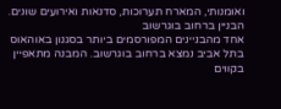ואומנותי, המארח תערוכות, סדנאות ואירועים שונים.
הבניין ברחוב בוגרשוב
אחד מהבניינים המפורסמים ביותר בסגנון באוהאוס בתל אביב נמצא ברחוב בוגרשוב. המבנה מתאפיין בקווים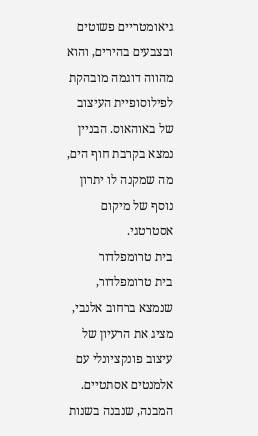גיאומטריים פשוטים ובצבעים בהירים, והוא מהווה דוגמה מובהקת לפילוסופיית העיצוב של באוהאוס. הבניין נמצא בקרבת חוף הים, מה שמקנה לו יתרון נוסף של מיקום אסטרטגי.
בית טרומפלדור
בית טרומפלדור, שנמצא ברחוב אלנבי, מציג את הרעיון של עיצוב פונקציונלי עם אלמנטים אסתטיים. המבנה, שנבנה בשנות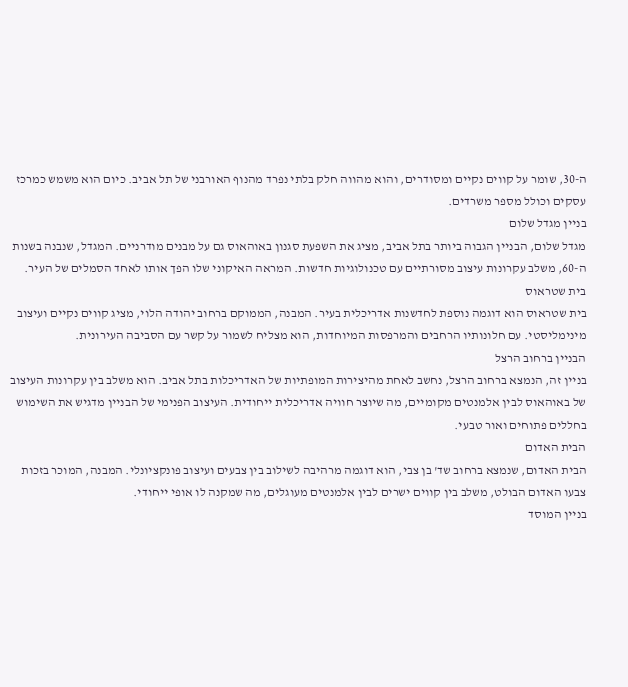ה-30, שומר על קווים נקיים ומסודרים, והוא מהווה חלק בלתי נפרד מהנוף האורבני של תל אביב. כיום הוא משמש כמרכז עסקים וכולל מספר משרדים.
בניין מגדל שלום
מגדל שלום, הבניין הגבוה ביותר בתל אביב, מציג את השפעת סגנון באוהאוס גם על מבנים מודרניים. המגדל, שנבנה בשנות ה-60, משלב עקרונות עיצוב מסורתיים עם טכנולוגיות חדשות. המראה האיקוני שלו הפך אותו לאחד הסמלים של העיר.
בית שטראוס
בית שטראוס הוא דוגמה נוספת לחדשנות אדריכלית בעיר. המבנה, הממוקם ברחוב יהודה הלוי, מציג קווים נקיים ועיצוב מינימליסטי. עם חלונותיו הרחבים והמרפסות המיוחדות, הוא מצליח לשמור על קשר עם הסביבה העירונית.
הבניין ברחוב הרצל
בניין זה, הנמצא ברחוב הרצל, נחשב לאחת מהיצירות המופתיות של האדריכלות בתל אביב. הוא משלב בין עקרונות העיצוב של באוהאוס לבין אלמנטים מקומיים, מה שיוצר חוויה אדריכלית ייחודית. העיצוב הפנימי של הבניין מדגיש את השימוש בחללים פתוחים ואור טבעי.
הבית האדום
הבית האדום, שנמצא ברחוב שד' בן צבי, הוא דוגמה מרהיבה לשילוב בין צבעים ועיצוב פונקציונלי. המבנה, המוכר בזכות צבעו האדום הבולט, משלב בין קווים ישרים לבין אלמנטים מעוגלים, מה שמקנה לו אופי ייחודי.
בניין המוסד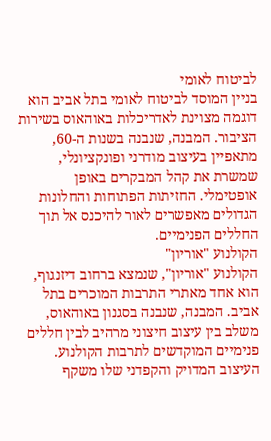לביטוח לאומי
בניין המוסד לביטוח לאומי בתל אביב הוא דוגמה מצוינת לאדריכלות באוהאוס בשירות הציבור. המבנה, שנבנה בשנות ה-60, מתאפיין בעיצוב מודרני ופונקציונלי, שמשרת את קהל המבקרים באופן אופטימלי. החזיתות הפתוחות והחלונות הגדולים מאפשרים לאור להיכנס אל תוך החללים הפנימיים.
הקולנוע "אוריון"
הקולנוע "אוריון", שנמצא ברחוב דיזנגוף, הוא אחד מאתרי התרבות המוכרים בתל אביב. המבנה, שנבנה בסגנון באוהאוס, משלב בין עיצוב חיצוני מרהיב לבין חללים פנימיים המוקדשים לתרבות הקולנוע. העיצוב המדויק והקפדני שלו משקף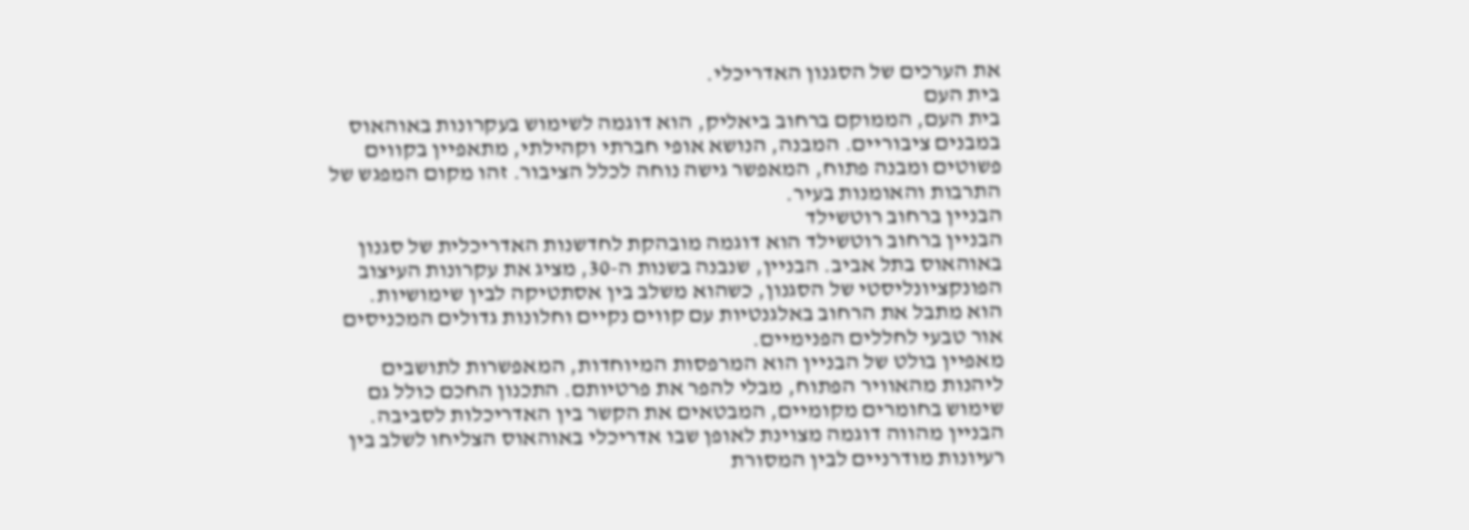את הערכים של הסגנון האדריכלי.
בית העם
בית העם, הממוקם ברחוב ביאליק, הוא דוגמה לשימוש בעקרונות באוהאוס במבנים ציבוריים. המבנה, הנושא אופי חברתי וקהילתי, מתאפיין בקווים פשוטים ומבנה פתוח, המאפשר גישה נוחה לכלל הציבור. זהו מקום המפגש של התרבות והאומנות בעיר.
הבניין ברחוב רוטשילד
הבניין ברחוב רוטשילד הוא דוגמה מובהקת לחדשנות האדריכלית של סגנון באוהאוס בתל אביב. הבניין, שנבנה בשנות ה-30, מציג את עקרונות העיצוב הפונקציונליסטי של הסגנון, כשהוא משלב בין אסתטיקה לבין שימושיות. הוא מתבל את הרחוב באלגנטיות עם קווים נקיים וחלונות גדולים המכניסים אור טבעי לחללים הפנימיים.
מאפיין בולט של הבניין הוא המרפסות המיוחדות, המאפשרות לתושבים ליהנות מהאוויר הפתוח, מבלי להפר את פרטיותם. התכנון החכם כולל גם שימוש בחומרים מקומיים, המבטאים את הקשר בין האדריכלות לסביבה. הבניין מהווה דוגמה מצוינת לאופן שבו אדריכלי באוהאוס הצליחו לשלב בין רעיונות מודרניים לבין המסורת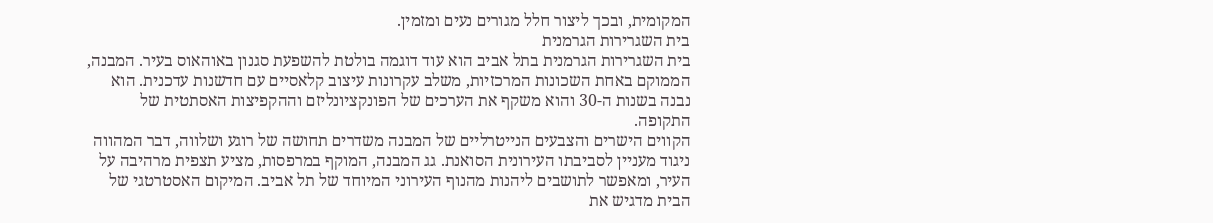המקומית, ובכך ליצור חלל מגורים נעים ומזמין.
בית השגרירות הגרמנית
בית השגרירות הגרמנית בתל אביב הוא עוד דוגמה בולטת להשפעת סגנון באוהאוס בעיר. המבנה, הממוקם באחת השכונות המרכזיות, משלב עקרונות עיצוב קלאסיים עם חדשנות עדכנית. הוא נבנה בשנות ה-30 והוא משקף את הערכים של הפונקציונליזם וההקפיצות האסתטית של התקופה.
הקווים הישרים והצבעים הנייטרליים של המבנה משדרים תחושה של רוגע ושלווה, דבר המהווה ניגוד מעניין לסביבתו העירונית הסואנת. גג המבנה, המוקף במרפסות, מציע תצפית מרהיבה על העיר, ומאפשר לתושבים ליהנות מהנוף העירוני המיוחד של תל אביב. המיקום האסטרטגי של הבית מדגיש את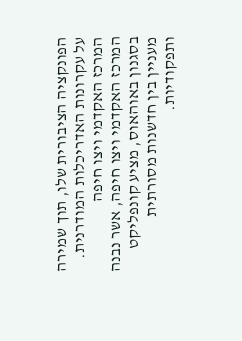הפונקציה הציבורית שלו, תוך שמירה על עקרונות האדריכלות המודרנית.
המרכז האקדמי ויצו חיפה
המרכז האקדמי ויצו חיפה, אשר נבנה בסגנון באוהאוס, מציע קונפליקט מעניין בין חדשנות מסורתית ותפקודיות.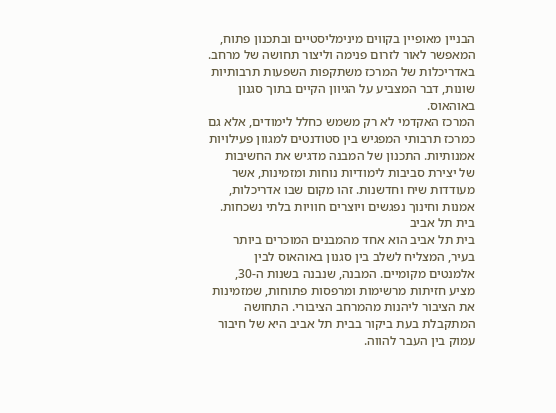הבניין מאופיין בקווים מינימליסטיים ובתכנון פתוח, המאפשר לאור לזרום פנימה וליצור תחושה של מרחב. באדריכלות של המרכז משתקפות השפעות תרבותיות שונות, דבר המצביע על הגיוון הקיים בתוך סגנון באוהאוס.
המרכז האקדמי לא רק משמש כחלל לימודים, אלא גם כמרכז תרבותי המפגיש בין סטודנטים למגוון פעילויות אמנותיות. התכנון של המבנה מדגיש את החשיבות של יצירת סביבות לימודיות נוחות ומזמינות, אשר מעודדות שיח וחדשנות. זהו מקום שבו אדריכלות, אמנות וחינוך נפגשים ויוצרים חוויות בלתי נשכחות.
בית תל אביב
בית תל אביב הוא אחד מהמבנים המוכרים ביותר בעיר, המצליח לשלב בין סגנון באוהאוס לבין אלמנטים מקומיים. המבנה, שנבנה בשנות ה-30, מציע חזיתות מרשימות ומרפסות פתוחות, שמזמינות את הציבור ליהנות מהמרחב הציבורי. התחושה המתקבלת בעת ביקור בבית תל אביב היא של חיבור עמוק בין העבר להווה.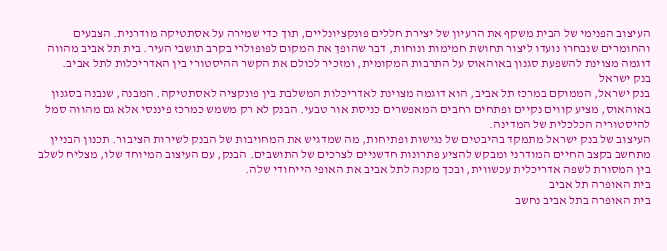העיצוב הפנימי של הבית משקף את הרעיון של יצירת חללים פונקציונליים, תוך כדי שמירה על אסתטיקה מודרנית. הצבעים והחומרים שנבחרו נועדו ליצור תחושת חמימות ונוחות, דבר שהופך את המקום לפופולרי בקרב תושבי העיר. בית תל אביב מהווה דוגמה מצוינת להשפעת סגנון באוהאוס על התרבות המקומית, ומזכיר לכולם את הקשר ההיסטורי בין האדריכלות לתל אביב.
בנק ישראל
בנק ישראל, הממוקם במרכז תל אביב, הוא דוגמה מצוינת לאדריכלות המשלבת בין פונקציה לאסתטיקה. המבנה, שנבנה בסגנון באוהאוס, מציע קווים נקיים ופתחים רחבים המאפשרים כניסת אור טבעי. הבנק לא רק משמש כמרכז פיננסי אלא גם מהווה סמל להיסטוריה הכלכלית של המדינה.
העיצוב של בנק ישראל מתמקד בהיבטים של נגישות ופתיחות, מה שמדגיש את המחויבות של הבנק לשירות הציבור. תכנון הבניין מתחשב בקצב החיים המודרני ומבקש להציע פתרונות חדשניים לצרכים של התושבים. הבנק, עם העיצוב המיוחד שלו, מצליח לשלב בין המסורת לשפה אדריכלית עכשווית, ובכך מקנה לתל אביב את האופי הייחודי שלה.
בית האופרה תל אביב
בית האופרה בתל אביב נחשב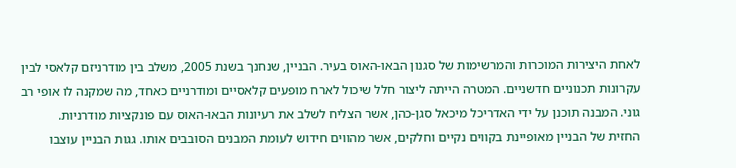לאחת היצירות המוכרות והמרשימות של סגנון הבאו-האוס בעיר. הבניין, שנחנך בשנת 2005, משלב בין מודרניזם קלאסי לבין עקרונות תכנוניים חדשניים. המטרה הייתה ליצור חלל שיכול לארח מופעים קלאסיים ומודרניים כאחד, מה שמקנה לו אופי רב גוני. המבנה תוכנן על ידי האדריכל מיכאל סגן-כהן, אשר הצליח לשלב את רעיונות הבאו-האוס עם פונקציות מודרניות.
החזית של הבניין מאופיינת בקווים נקיים וחלקים, אשר מהווים חידוש לעומת המבנים הסובבים אותו. גגות הבניין עוצבו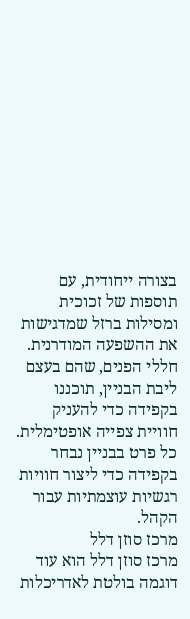בצורה ייחודית, עם תוספות של זכוכית ומסילות ברזל שמדגישות את ההשפעה המודרנית. חללי הפנים, שהם בעצם ליבת הבניין, תוכננו בקפידה כדי להעניק חוויית צפייה אופטימלית. כל פרט בבניין נבחר בקפידה כדי ליצור חוויות רגשיות עוצמתיות עבור הקהל.
מרכז סוזן דלל
מרכז סוזן דלל הוא עוד דוגמה בולטת לאדריכלות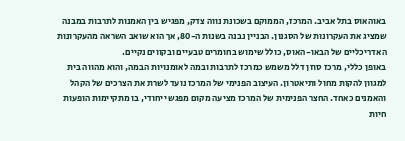באוהאוס בתל אביב. המרכז, הממוקם בשכונת נווה צדק, מפגיש בין האמנות לתרבות במבנה שמציג את העקרונות של הסגנון. הבניין נבנה בשנות ה-80, אך הוא שואב השראה מהעקרונות האדריכליים של הבאו-האוס, כולל שימוש בחומרים טבעיים ובקווים נקיים.
באופן כללי, מרכז סוזן דלל משמש כמרכז לתרבות ובמה לאומנויות הבמה, והוא מהווה בית למגוון להקות מחול ותיאטרון. העיצוב הפנימי של המרכז נועד לשרת את הצרכים של הקהל והאמנים כאחד. החצר הפנימית של המרכז מציעה מקום מפגש ייחודי, בו מתקיימות הופעות חיות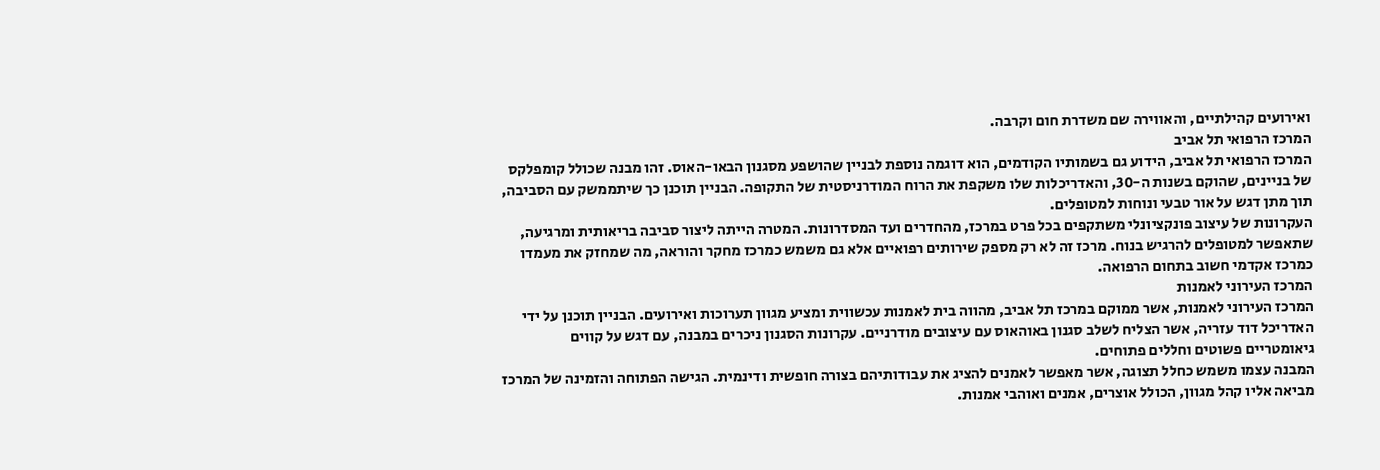ואירועים קהילתיים, והאווירה שם משדרת חום וקרבה.
המרכז הרפואי תל אביב
המרכז הרפואי תל אביב, הידוע גם בשמותיו הקודמים, הוא דוגמה נוספת לבניין שהושפע מסגנון הבאו-האוס. זהו מבנה שכולל קומפלקס של בניינים, שהוקם בשנות ה-30, והאדריכלות שלו משקפת את הרוח המודרניסטית של התקופה. הבניין תוכנן כך שיתממשק עם הסביבה, תוך מתן דגש על אור טבעי ונוחות למטופלים.
העקרונות של עיצוב פונקציונלי משתקפים בכל פרט במרכז, מהחדרים ועד המסדרונות. המטרה הייתה ליצור סביבה בריאותית ומרגיעה, שתאפשר למטופלים להרגיש בנוח. מרכז זה לא רק מספק שירותים רפואיים אלא גם משמש כמרכז מחקר והוראה, מה שמחזק את מעמדו כמרכז אקדמי חשוב בתחום הרפואה.
המרכז העירוני לאמנות
המרכז העירוני לאמנות, אשר ממוקם במרכז תל אביב, מהווה בית לאמנות עכשווית ומציע מגוון תערוכות ואירועים. הבניין תוכנן על ידי האדריכל דוד עזריה, אשר הצליח לשלב סגנון באוהאוס עם עיצובים מודרניים. עקרונות הסגנון ניכרים במבנה, עם דגש על קווים גיאומטריים פשוטים וחללים פתוחים.
המבנה עצמו משמש כחלל תצוגה, אשר מאפשר לאמנים להציג את עבודותיהם בצורה חופשית ודינמית. הגישה הפתוחה והזמינה של המרכז מביאה אליו קהל מגוון, הכולל אוצרים, אמנים ואוהבי אמנות.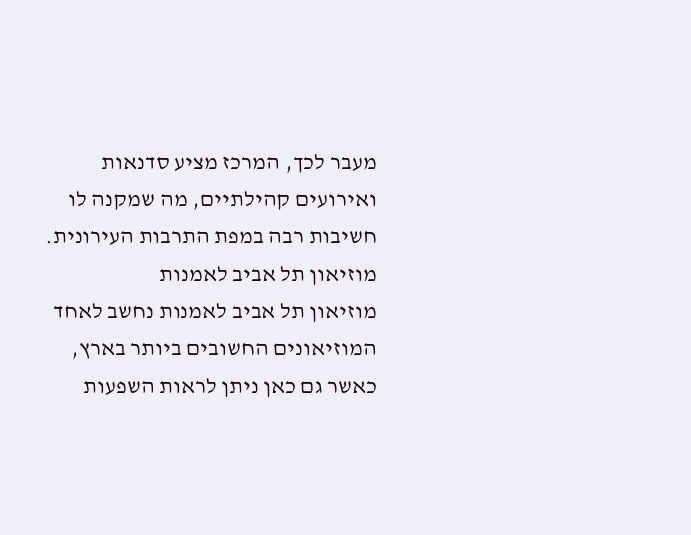מעבר לכך, המרכז מציע סדנאות ואירועים קהילתיים, מה שמקנה לו חשיבות רבה במפת התרבות העירונית.
מוזיאון תל אביב לאמנות
מוזיאון תל אביב לאמנות נחשב לאחד המוזיאונים החשובים ביותר בארץ, כאשר גם כאן ניתן לראות השפעות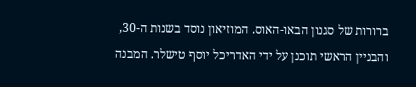ברורות של סגנון הבאו-האוס. המוזיאון נוסד בשנות ה-30, והבניין הראשי תוכנן על ידי האדריכל יוסף טישלר. המבנה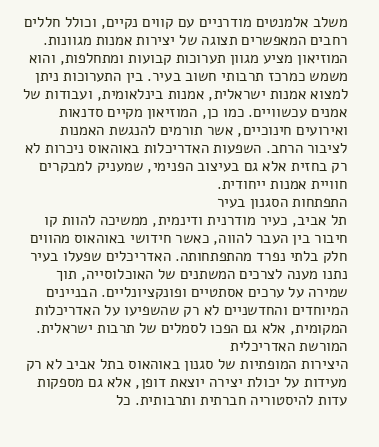משלב אלמנטים מודרניים עם קווים נקיים, וכולל חללים רחבים המאפשרים תצוגה של יצירות אמנות מגוונות.
המוזיאון מציע מגוון תערוכות קבועות ומתחלפות, והוא משמש כמרכז תרבותי חשוב בעיר. בין התערוכות ניתן למצוא אמנות ישראלית, אמנות בינלאומית, ועבודות של אמנים עכשוויים. כמו כן, המוזיאון מקיים סדנאות ואירועים חינוכיים, אשר תורמים להנגשת האמנות לציבור הרחב. השפעות האדריכלות באוהאוס ניכרות לא רק בחזית אלא גם בעיצוב הפנימי, שמעניק למבקרים חוויית אמנות ייחודית.
התפתחות הסגנון בעיר
תל אביב, כעיר מודרנית ודינמית, ממשיכה להוות קו חיבור בין העבר להווה, כאשר חידושי באוהאוס מהווים חלק בלתי נפרד מהתפתחותה. האדריכלים שפעלו בעיר נתנו מענה לצרכים המשתנים של האוכלוסייה, תוך שמירה על ערכים אסתטיים ופונקציונליים. הבניינים המיוחדים והחדשניים לא רק שהשפיעו על האדריכלות המקומית, אלא גם הפכו לסמלים של תרבות ישראלית.
המורשת האדריכלית
היצירות המופתיות של סגנון באוהאוס בתל אביב לא רק מעידות על יכולת יצירה יוצאת דופן, אלא גם מספקות עדות להיסטוריה חברתית ותרבותית. כל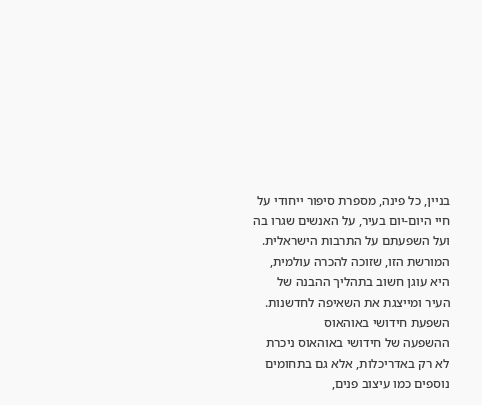בניין, כל פינה, מספרת סיפור ייחודי על חיי היום-יום בעיר, על האנשים שגרו בה ועל השפעתם על התרבות הישראלית. המורשת הזו, שזוכה להכרה עולמית, היא עוגן חשוב בתהליך ההבנה של העיר ומייצגת את השאיפה לחדשנות.
השפעת חידושי באוהאוס
ההשפעה של חידושי באוהאוס ניכרת לא רק באדריכלות, אלא גם בתחומים נוספים כמו עיצוב פנים,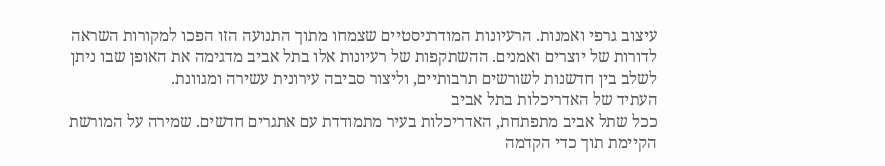עיצוב גרפי ואמנות. הרעיונות המודרניסטיים שצמחו מתוך התנועה הזו הפכו למקורות השראה לדורות של יוצרים ואמנים. ההשתקפות של רעיונות אלו בתל אביב מדגימה את האופן שבו ניתן לשלב בין חדשנות לשורשים תרבותיים, וליצור סביבה עירונית עשירה ומגוונת.
העתיד של האדריכלות בתל אביב
ככל שתל אביב מתפתחת, האדריכלות בעיר מתמודדת עם אתגרים חדשים. שמירה על המורשת הקיימת תוך כדי הקדמה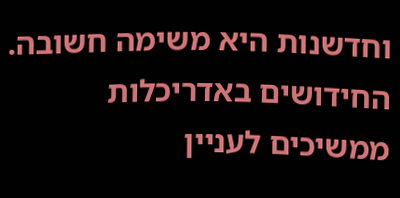וחדשנות היא משימה חשובה. החידושים באדריכלות ממשיכים לעניין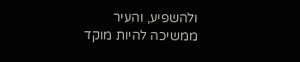ולהשפיע, והעיר ממשיכה להיות מוקד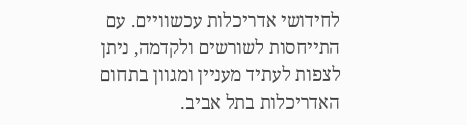לחידושי אדריכלות עכשוויים. עם התייחסות לשורשים ולקדמה, ניתן לצפות לעתיד מעניין ומגוון בתחום האדריכלות בתל אביב.